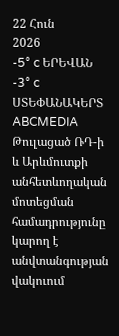22 Հուն
2026
-5° c ԵՐԵՎԱՆ
-3° c ՍՏԵՓԱՆԱԿԵՐՏ
ABCMEDIA
Թուլացած ՌԴ-ի և Արևմուտքի անհետևողական մոտեցման համադրությունը կարող է անվտանգության վակուում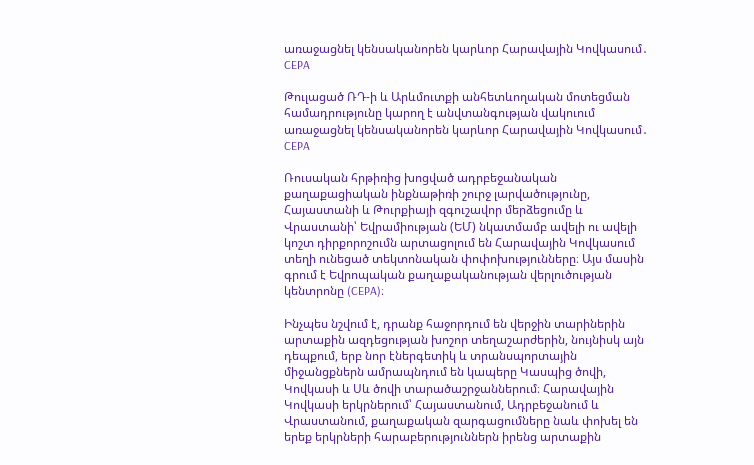առաջացնել կենսականորեն կարևոր Հարավային Կովկասում․ CEPA

Թուլացած ՌԴ-ի և Արևմուտքի անհետևողական մոտեցման համադրությունը կարող է անվտանգության վակուում առաջացնել կենսականորեն կարևոր Հարավային Կովկասում․ CEPA

Ռուսական հրթիռից խոցված ադրբեջանական քաղաքացիական ինքնաթիռի շուրջ լարվածությունը, Հայաստանի և Թուրքիայի զգուշավոր մերձեցումը և Վրաստանի՝ Եվրամիության (ԵՄ) նկատմամբ ավելի ու ավելի կոշտ դիրքորոշումն արտացոլում են Հարավային Կովկասում տեղի ունեցած տեկտոնական փոփոխությունները։ Այս մասին գրում է Եվրոպական քաղաքականության վերլուծության կենտրոնը (CEPA)։

Ինչպես նշվում է, դրանք հաջորդում են վերջին տարիներին արտաքին ազդեցության խոշոր տեղաշարժերին, նույնիսկ այն դեպքում, երբ նոր էներգետիկ և տրանսպորտային միջանցքներն ամրապնդում են կապերը Կասպից ծովի, Կովկասի և Սև ծովի տարածաշրջաններում։ Հարավային Կովկասի երկրներում՝ Հայաստանում, Ադրբեջանում և Վրաստանում, քաղաքական զարգացումները նաև փոխել են երեք երկրների հարաբերություններն իրենց արտաքին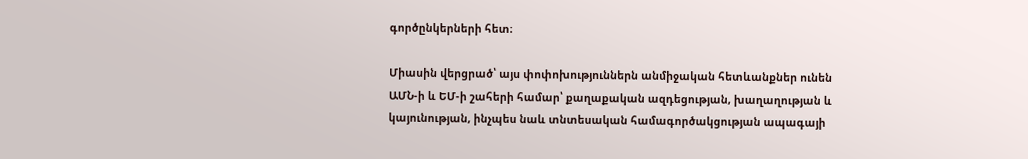գործընկերների հետ։

Միասին վերցրած՝ այս փոփոխություններն անմիջական հետևանքներ ունեն ԱՄՆ-ի և ԵՄ-ի շահերի համար՝ քաղաքական ազդեցության, խաղաղության և կայունության, ինչպես նաև տնտեսական համագործակցության ապագայի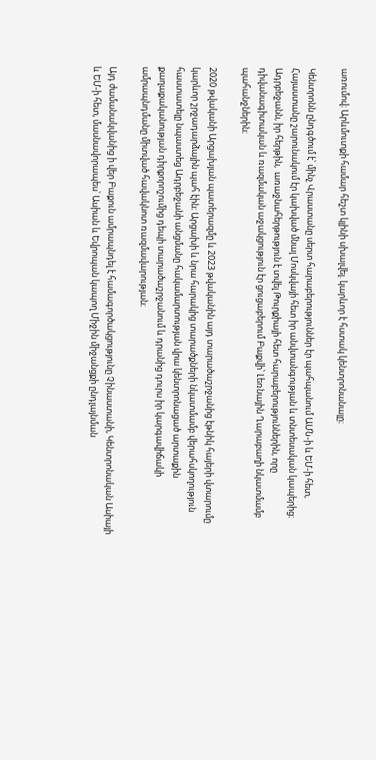առումով։ Արևմուտքի համար հեշտ կլինի սխալվել. կարևոր է հստակ կենտրոնանալը։

Կենտրոնն ընդգծում է՝ մինչ Վրաստանը սերտ հարաբերություններ էր պահպանում ԱՄՆ-ի և ԵՄ-ի հետ, Հայաստանը շարունակում էր կախված մնալ Մոսկվայի հետ իր անվտանգության և տնտեսական կապերից։ Ադրբեջանն, իր հերթին,  առաջնահերթություն է տվել Թուրքիայի հետ հարաբերություններին, որը դիվանագիտական և ռազմական աջակցություն էր ցուցաբերում Բաքվի՝ Լեռնային Ղարաբաղի նկատմամբ պահանջներին։

2020 թվականի Արցախյան պատերազմը և 2023 թվականին այդ տարածաշրջանից էթնիկ հայերի վտարումը կարևոր շրջադարձային պահ էին։ Արցախի և նրա հարակից տարածքների նկատմամբ վերահսկողություն հաստատելը նպաստեց Ադրբեջանի անցմանը հակամարտության վրա կենտրոնացած արտաքին քաղաքականության դիրքորոշումից դեպի տարածաշրջանում և դրանից դուրս իր կարգավիճակի ամրապնդմանը միտված հավակնոտ ռազմավարության։

Այդ ժամանակվանից ի վեր Բաքուն ամրապնդել է համագործակցությունը Չինաստանի, Կենտրոնական Ասիայի և ԵՄ-ի հետ, մասնավորապես՝ Ասիան և Եվրոպան կապող Միջին միջանցքի ընդլայնման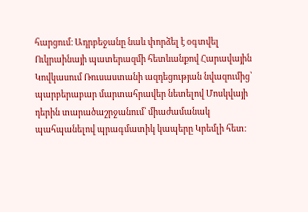հարցում։ Ադրբեջանը նաև փորձել է օգտվել Ուկրաինայի պատերազմի հետևանքով Հարավային Կովկասում Ռուսաստանի ազդեցության նվազումից՝ պարբերաբար մարտահրավեր նետելով Մոսկվայի դերին տարածաշրջանում՝ միաժամանակ պահպանելով պրագմատիկ կապերը Կրեմլի հետ։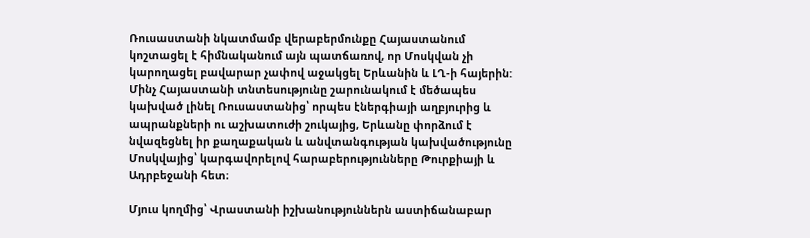Ռուսաստանի նկատմամբ վերաբերմունքը Հայաստանում կոշտացել է հիմնականում այն պատճառով, որ Մոսկվան չի կարողացել բավարար չափով աջակցել Երևանին և ԼՂ-ի հայերին: Մինչ Հայաստանի տնտեսությունը շարունակում է մեծապես կախված լինել Ռուսաստանից՝ որպես էներգիայի աղբյուրից և ապրանքների ու աշխատուժի շուկայից, Երևանը փորձում է նվազեցնել իր քաղաքական և անվտանգության կախվածությունը Մոսկվայից՝ կարգավորելով հարաբերությունները Թուրքիայի և Ադրբեջանի հետ։

Մյուս կողմից՝ Վրաստանի իշխանություններն աստիճանաբար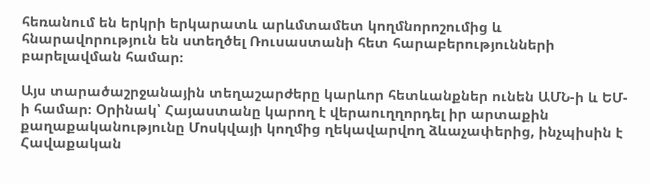հեռանում են երկրի երկարատև արևմտամետ կողմնորոշումից և հնարավորություն են ստեղծել Ռուսաստանի հետ հարաբերությունների բարելավման համար։

Այս տարածաշրջանային տեղաշարժերը կարևոր հետևանքներ ունեն ԱՄՆ-ի և ԵՄ-ի համար։ Օրինակ՝ Հայաստանը կարող է վերաուղղորդել իր արտաքին քաղաքականությունը Մոսկվայի կողմից ղեկավարվող ձևաչափերից, ինչպիսին է Հավաքական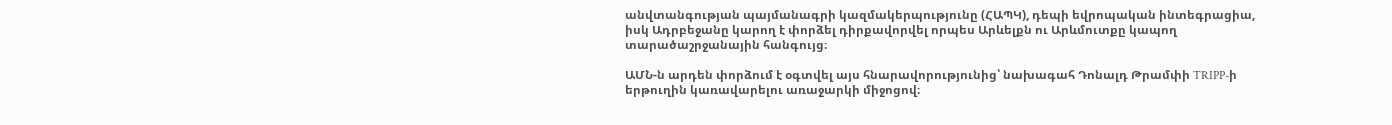անվտանգության պայմանագրի կազմակերպությունը (ՀԱՊԿ), դեպի եվրոպական ինտեգրացիա, իսկ Ադրբեջանը կարող է փորձել դիրքավորվել որպես Արևելքն ու Արևմուտքը կապող տարածաշրջանային հանգույց։

ԱՄՆ-ն արդեն փորձում է օգտվել այս հնարավորությունից՝ նախագահ Դոնալդ Թրամփի TRIPP-ի երթուղին կառավարելու առաջարկի միջոցով։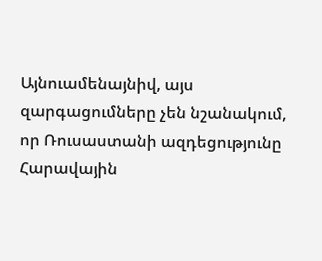Այնուամենայնիվ, այս զարգացումները չեն նշանակում, որ Ռուսաստանի ազդեցությունը Հարավային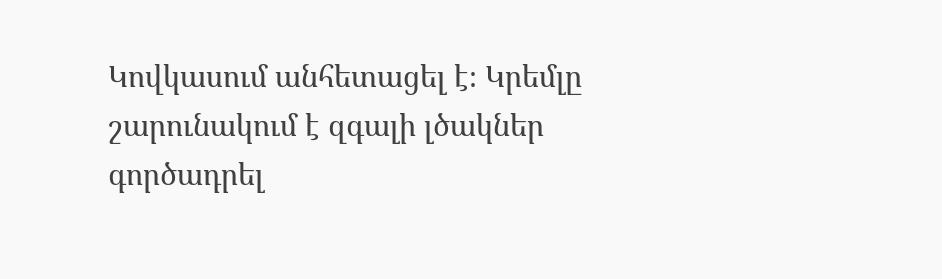Կովկասում անհետացել է։ Կրեմլը շարունակում է զգալի լծակներ գործադրել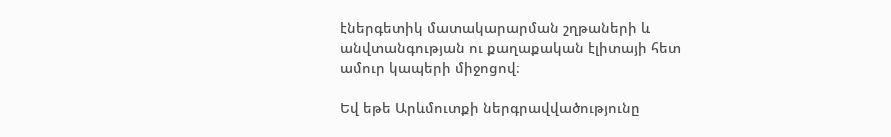էներգետիկ մատակարարման շղթաների և անվտանգության ու քաղաքական էլիտայի հետ ամուր կապերի միջոցով։

Եվ եթե Արևմուտքի ներգրավվածությունը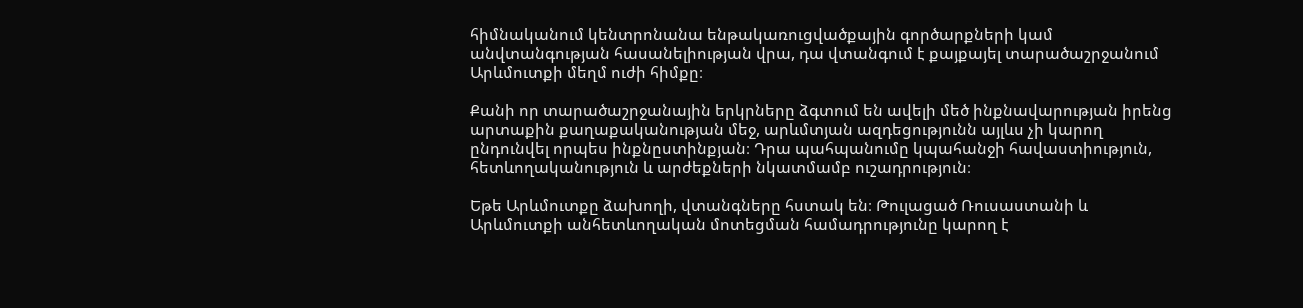հիմնականում կենտրոնանա ենթակառուցվածքային գործարքների կամ անվտանգության հասանելիության վրա, դա վտանգում է քայքայել տարածաշրջանում Արևմուտքի մեղմ ուժի հիմքը։

Քանի որ տարածաշրջանային երկրները ձգտում են ավելի մեծ ինքնավարության իրենց արտաքին քաղաքականության մեջ, արևմտյան ազդեցությունն այլևս չի կարող ընդունվել որպես ինքնըստինքյան։ Դրա պահպանումը կպահանջի հավաստիություն, հետևողականություն և արժեքների նկատմամբ ուշադրություն։

Եթե Արևմուտքը ձախողի, վտանգները հստակ են։ Թուլացած Ռուսաստանի և Արևմուտքի անհետևողական մոտեցման համադրությունը կարող է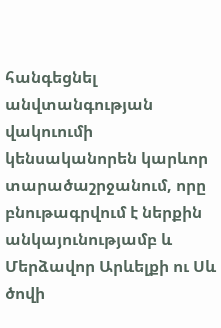հանգեցնել անվտանգության վակուումի կենսականորեն կարևոր տարածաշրջանում, որը բնութագրվում է ներքին անկայունությամբ և Մերձավոր Արևելքի ու Սև ծովի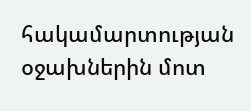հակամարտության օջախներին մոտ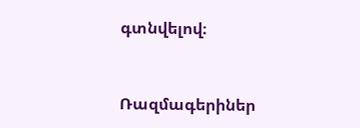գտնվելով։



Ռազմագերիներ